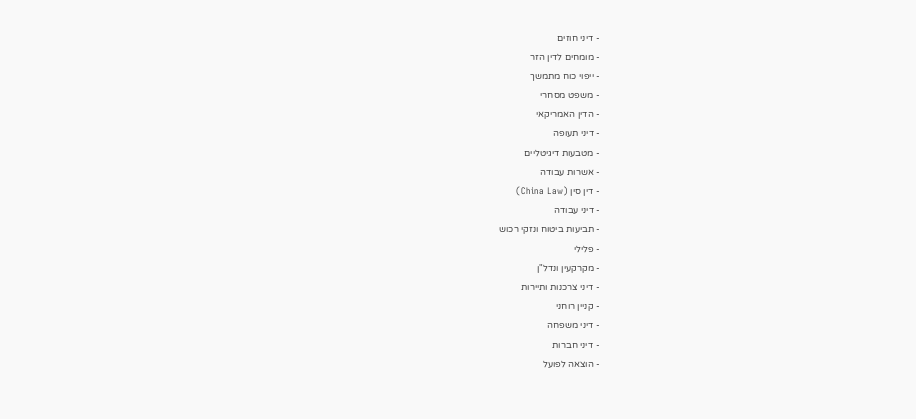- דיני חוזים
- מומחים לדין הזר
- ייפוי כוח מתמשך
- משפט מסחרי
- הדין האמריקאי
- דיני תעופה
- מטבעות דיגיטליים
- אשרות עבודה
- דין סין (China Law)
- דיני עבודה
- תביעות ביטוח ונזקי רכוש
- פלילי
- מקרקעין ונדל"ן
- דיני צרכנות ותיירות
- קניין רוחני
- דיני משפחה
- דיני חברות
- הוצאה לפועל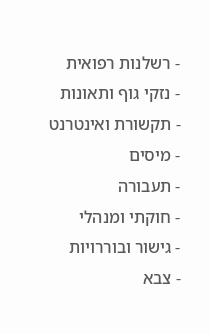- רשלנות רפואית
- נזקי גוף ותאונות
- תקשורת ואינטרנט
- מיסים
- תעבורה
- חוקתי ומנהלי
- גישור ובוררויות
- צבא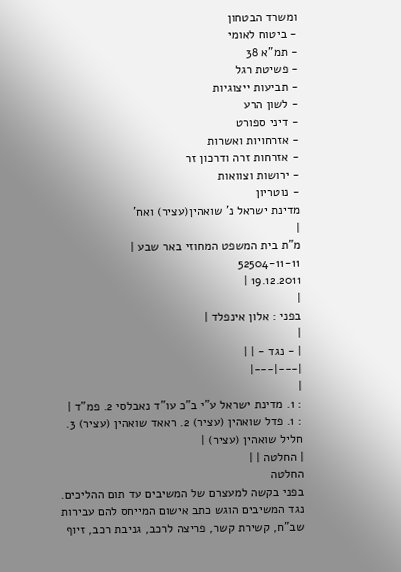ומשרד הבטחון
- ביטוח לאומי
- תמ"א 38
- פשיטת רגל
- תביעות ייצוגיות
- לשון הרע
- דיני ספורט
- אזרחויות ואשרות
- אזרחות זרה ודרכון זר
- ירושות וצוואות
- נוטריון
מדינת ישראל נ' שואהין(עציר) ואח'
|
מ"ת בית המשפט המחוזי באר שבע |
52504-11-11
19.12.2011 |
|
בפני : אלון אינפלד |
|
| - נגד - | |
|---|---|
|
: 1. מדינת ישראל ע"י ב"כ עו"ד נאבלסי 2. פמ"ד |
: 1. פדל שואהין (עציר) 2. ראאד שואהין (עציר) 3. חליל שואהין (עציר) |
| החלטה | |
החלטה
בפני בקשה למעצרם של המשיבים עד תום ההליכים. נגד המשיבים הוגש כתב אישום המייחס להם עבירות שב"ח, קשירת קשר, פריצה לרכב, גניבת רכב, זיוף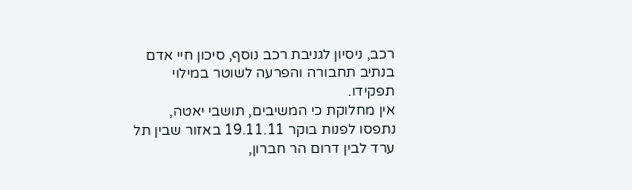רכב, ניסיון לגניבת רכב נוסף, סיכון חיי אדם בנתיב תחבורה והפרעה לשוטר במילוי תפקידו.
אין מחלוקת כי המשיבים, תושבי יאטה, נתפסו לפנות בוקר 19.11.11 באזור שבין תל ערד לבין דרום הר חברון,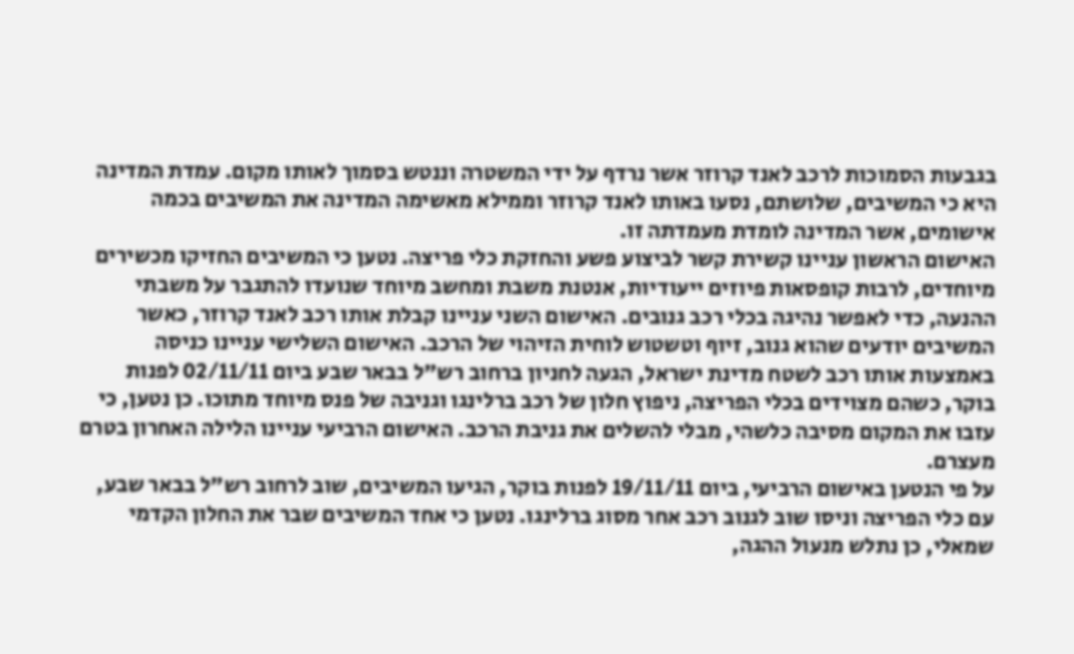בגבעות הסמוכות לרכב לאנד קרוזר אשר נרדף על ידי המשטרה וננטש בסמוך לאותו מקום. עמדת המדינה היא כי המשיבים, שלושתם, נסעו באותו לאנד קרוזר וממילא מאשימה המדינה את המשיבים בכמה אישומים, אשר המדינה לומדת מעמדתה זו.
האישום הראשון עניינו קשירת קשר לביצוע פשע והחזקת כלי פריצה. נטען כי המשיבים החזיקו מכשירים מיוחדים, לרבות קופסאות פיוזים ייעודיות, אנטנת משבת ומחשב מיוחד שנועדו להתגבר על משבתי ההנעה, כדי לאפשר נהיגה בכלי רכב גנובים. האישום השני עניינו קבלת אותו רכב לאנד קרוזר, כאשר המשיבים יודעים שהוא גנוב, זיוף וטשטוש לוחית הזיהוי של הרכב. האישום השלישי עניינו כניסה באמצעות אותו רכב לשטח מדינת ישראל, הגעה לחניון ברחוב רש"ל בבאר שבע ביום 02/11/11 לפנות בוקר, כשהם מצוידים בכלי הפריצה, ניפוץ חלון של רכב ברלינגו וגניבה של פנס מיוחד מתוכו. כן נטען, כי עזבו את המקום מסיבה כלשהי, מבלי להשלים את גניבת הרכב. האישום הרביעי עניינו הלילה האחרון בטרם מעצרם.
על פי הנטען באישום הרביעי, ביום 19/11/11 לפנות בוקר, הגיעו המשיבים, שוב לרחוב רש"ל בבאר שבע, עם כלי הפריצה וניסו שוב לגנוב רכב אחר מסוג ברלינגו. נטען כי אחד המשיבים שבר את החלון הקדמי שמאלי, כן נתלש מנעול ההגה,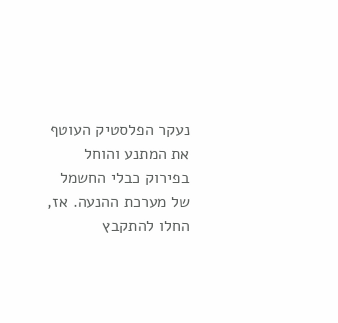נעקר הפלסטיק העוטף את המתנע והוחל בפירוק כבלי החשמל של מערכת ההנעה. אז, החלו להתקבץ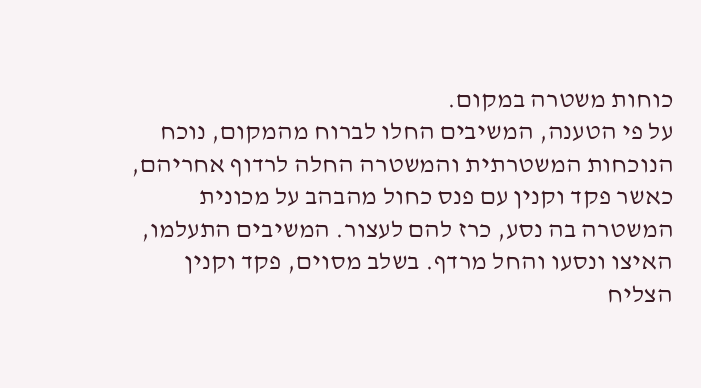כוחות משטרה במקום.
על פי הטענה, המשיבים החלו לברוח מהמקום, נוכח הנוכחות המשטרתית והמשטרה החלה לרדוף אחריהם, כאשר פקד וקנין עם פנס כחול מהבהב על מכונית המשטרה בה נסע, כרז להם לעצור. המשיבים התעלמו, האיצו ונסעו והחל מרדף. בשלב מסוים, פקד וקנין הצליח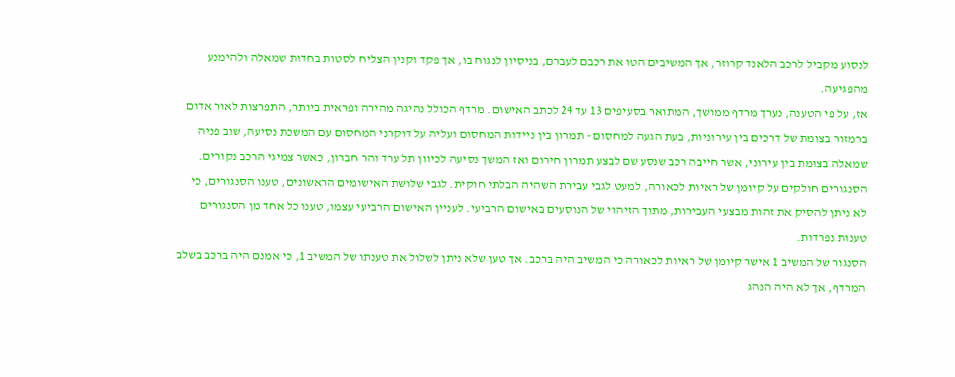לנסוע מקביל לרכב הלאנד קרוזר, אך המשיבים הטו את רכבם לעברם, בניסיון לנגוח בו, אך פקד וקנין הצליח לסטות בחדות שמאלה ולהימנע מהפגיעה.
אז, על פי הטענה, נערך מרדף ממושך, המתואר בסעיפים 13 עד 24 לכתב האישום. מרדף הכולל נהיגה מהירה ופראית ביותר, התפרצות לאור אדום ברמזור בצומת של דרכים בין עירוניות, בעת הגעה למחסום - תמרון בין ניידות המחסום ועליה על דוקרני המחסום עם המשכת נסיעה, שוב פניה שמאלה בצומת בין עירוני, אשר חייבה רכב שנסע שם לבצע תמרון חירום ואז המשך נסיעה לכיוון תל ערד והר חברון, כאשר צמיגי הרכב נקורים.
הסנגורים חולקים על קיומן של ראיות לכאורה, למעט לגבי עבירת השהיה הבלתי חוקית. לגבי שלושת האישומים הראשונים, טענו הסנגורים, כי לא ניתן להסיק את זהות מבצעי העבירות, מתוך הזיהוי של הנוסעים באישום הרביעי. לעניין האישום הרביעי עצמו, טענו כל אחד מן הסנגורים טענות נפרדות.
הסנגור של המשיב 1 אישר קיומן של ראיות לכאורה כי המשיב היה ברכב. אך טען שלא ניתן לשלול את טענתו של המשיב 1, כי אמנם היה ברכב בשלב המרדף, אך לא היה הנהג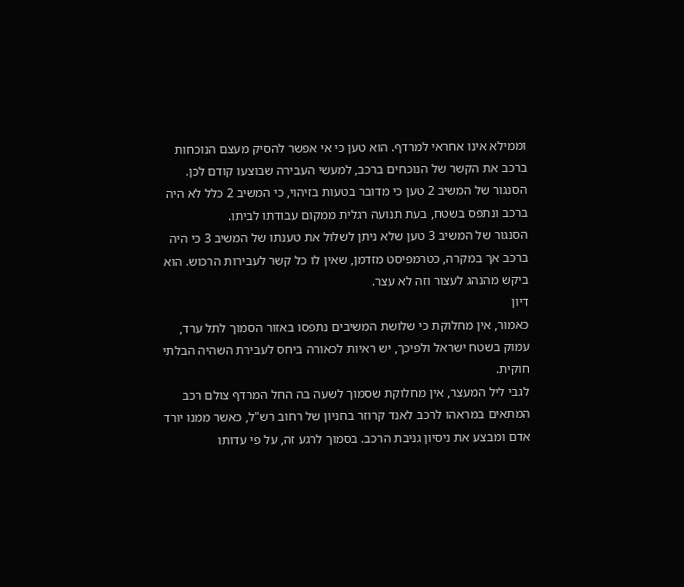וממילא אינו אחראי למרדף. הוא טען כי אי אפשר להסיק מעצם הנוכחות ברכב את הקשר של הנוכחים ברכב, למעשי העבירה שבוצעו קודם לכן.
הסנגור של המשיב 2 טען כי מדובר בטעות בזיהוי, כי המשיב 2 כלל לא היה ברכב ונתפס בשטח, בעת תנועה רגלית ממקום עבודתו לביתו.
הסנגור של המשיב 3 טען שלא ניתן לשלול את טענתו של המשיב 3 כי היה ברכב אך במקרה, כטרמפיסט מזדמן, שאין לו כל קשר לעבירות הרכוש. הוא ביקש מהנהג לעצור וזה לא עצר.
דיון
כאמור, אין מחלוקת כי שלושת המשיבים נתפסו באזור הסמוך לתל ערד, עמוק בשטח ישראל ולפיכך, יש ראיות לכאורה ביחס לעבירת השהיה הבלתי חוקית.
לגבי ליל המעצר, אין מחלוקת שסמוך לשעה בה החל המרדף צולם רכב המתאים במראהו לרכב לאנד קרוזר בחניון של רחוב רש"ל, כאשר ממנו יורד אדם ומבצע את ניסיון גניבת הרכב. בסמוך לרגע זה, על פי עדותו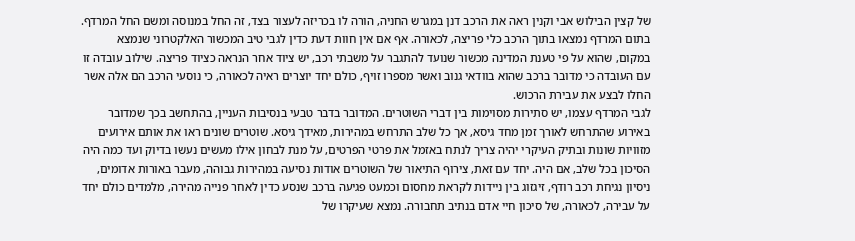של קצין הבילוש אבי וקנין ראה את הרכב דנן במגרש החניה, הורה לו בכריזה לעצור בצד, זה החל במנוסה ומשם החל המרדף. בתום המרדף נמצאו בתוך הרכב כלי פריצה, לכאורה. אף אם אין חוות דעת כדין לגבי טיב המכשור האלקטרוני שנמצא במקום, שהוא על פי טענת המדינה מכשור שנועד להתגבר על משבתי רכב, יש ציוד אחר הנראה כציוד פריצה. שילוב עובדה זו עם העובדה כי מדובר ברכב שהוא בוודאי גנוב ואשר מספרו זויף, כולם יחד יוצרים ראיה לכאורה, כי נוסעי הרכב הם אלה אשר החלו לבצע את עבירת הרכוש.
לגבי המרדף עצמו, יש סתירות מסוימות בין דברי השוטרים. המדובר בדבר טבעי בנסיבות העניין, בהתחשב בכך שמדובר באירוע שהתרחש לאורך זמן מחד גיסא, אך כל שלב התרחש במהירות, מאידך גיסא. שוטרים שונים ראו את אותם אירועים מזוויות שונות ובתיק העיקרי יהיה צריך לנתח באזמל את פרטי הפרטים, על מנת לבחון אילו מעשים נעשו בדיוק ועד כמה היה הסיכון בכל שלב, אם היה. יחד עם זאת, צירוף התיאור של השוטרים אודות נסיעה במהירות גבוהה, מעבר באורות אדומים, ניסיון נגיחת רכב רודף, זיגזוג בין ניידות לקראת מחסום וכמעט פגיעה ברכב שנסע כדין לאחר פנייה מהירה, מלמדים כולם יחד על עבירה, לכאורה, של סיכון חיי אדם בנתיב תחבורה. נמצא שעיקרו של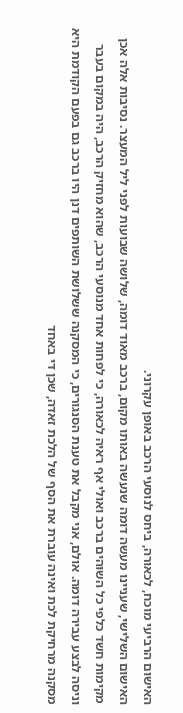האישום הרביעי מוכח, לכאורה, ביחס לנוסעי הרכב באופן עקרוני.
האישום השלישי, שעניינו מעשה דומה שנעשה באותו מקום, ברכב מאוד דומה, שלושה שבועות לפני ליל המעצר. נסיבות אלה אכן מקימות חשד כלפי כל השוהים ברכב ואולי אף ראיה לכאורה, כי לפחות אחד מנוסעי הרכב, שהוא מחזיק הרכב, היה במקום בעבר וניסה לבצע עבירה דומה. אולם, אני מקבל את טענת הסנגורים, כי המסקנה ששלושת השותפים דנן היו ברכב גם בפעם הקודמת היא מסקנה מרחיקת לכת ואינה עוברת את הסף של הלכת זאדה, שכן די באחד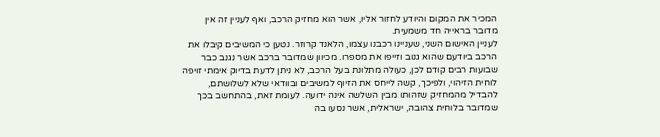המכיר את המקום והיודע לחזור אליו, אשר הוא מחזיק הרכב, ואף לעניין זה אין מדובר בראייה חד משמעית.
לעניין האישום השני, שעניינו רכבנו עצמו, הלאנד קרוזר. נטען כי המשיבים קיבלו את הרכב ביודעם שהוא גנוב וזייפו את מספרו. מכיוון שמדובר ברכב אשר נגנב כבר שבועות רבים קודם לכן, כעולה מתלונת בעל הרכב, לא ניתן לדעת בדיוק אימתי זויפה לוחית הזיהוי, ולפיכך, קשה לייחס את הזיוף למשיבים ובוודאי שלא לשלושתם, להבדיל מהמחזיק שזהותו מבין השלשה אינה ידועה. לעומת זאת, בהתחשב בכך שמדובר בלוחית צהובה, ישראלית, אשר נסעו בה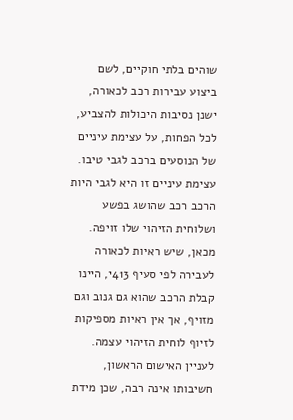שוהים בלתי חוקיים, לשם ביצוע עבירות רכב לכאורה, ישנן נסיבות היכולות להצביע, לכל הפחות, על עצימת עיניים של הנוסעים ברכב לגבי טיבו. עצימת עיניים זו היא לגבי היות הרכב רכב שהושג בפשע ושלוחית הזיהוי שלו זויפה. מכאן, שיש ראיות לכאורה לעבירה לפי סעיף 413י, היינו קבלת הרכב שהוא גם גנוב וגם מזויף, אך אין ראיות מספיקות לזיוף לוחית הזיהוי עצמה.
לעניין האישום הראשון, חשיבותו אינה רבה, שכן מידת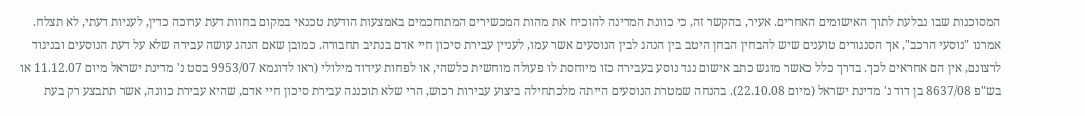המסוכנות שבו נבלעת לתוך האישומים האחרים. אעיר, בהקשר זה, כי כוונת המדינה להוכיח את מהות המכשירים המתוחכמים באמצעות הודעת טכנאי במקום בחוות דעת ערוכה כדין, לעניות דעתי, לא תצלח.
אמרנו "נוסעי הרכב", אך הסנגורים טוענים שיש להבחין הבחן היטב בין הנהג לבין הנוסעים אשר עמו, לעניין עבירת סיכון חיי אדם בנתיב תחבורה. כמובן שאם הנהג עושה עבירה שלא על דעת הנוסעים ובניגוד לרצונם, אין הם אחראים לכך. בדרך כלל כאשר מוגש כתב אישום נגד נוסע בעבירה כזו מיוחסת לו פעולה מוחשית כלשהי, או לפחות עידוד מילולי (ראו לדוגמא 9953/07 בסט נ' מדינת ישראל מיום 11.12.07 או בש"פ 8637/08 בן דוד נ' מדינת ישראל (מיום 22.10.08). בהנחה שמטרת הנוסעים הייתה מלכתחילה ביצוע עבירות רכוש, הרי שלא תוכננה עבירת סיכון חיי אדם, שהיא עבירת כוונה, אשר תתבצע רק בעת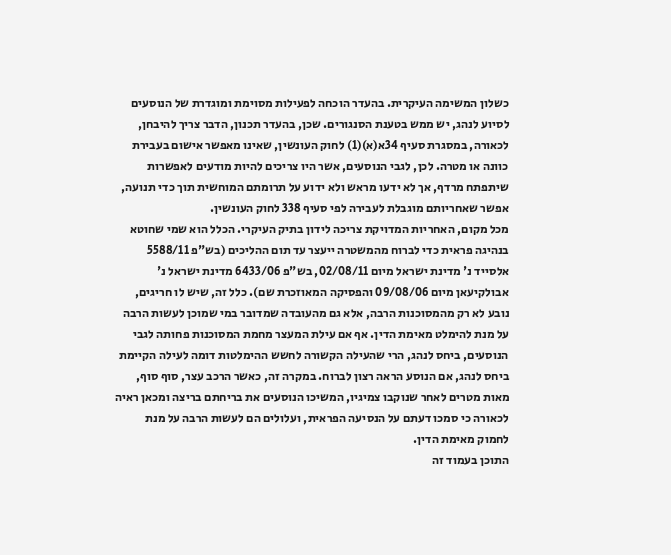כשלון המשימה העיקרית. בהעדר הוכחה לפעילות מסוימת ומוגדרת של הנוסעים לסיוע לנהג, יש ממש בטענת הסנגורים. שכן, בהעדר תכנון, הדבר צריך להיבחן, לכאורה, במסגרת סעיף 34א(א)(1) לחוק העונשין, שאינו מאפשר אישום בעבירת כוונה או מטרה. לכן, לגבי הנוסעים, אשר היו צריכים להיות מודעים לאפשרות שיתפתח מרדף, אך לא ידעו מראש ולא ידוע על תרומתם המוחשית תוך כדי תנועה, אפשר שאחריותם מוגבלת לעבירה לפי סעיף 338 לחוק העונשין.
מכל מקום, האחריות המדויקת צריכה לידון בתיק העיקרי. הכלל הוא שמי שחוטא בנהיגה פראית כדי לברוח מהמשטרה ייעצר עד תום ההליכים (בש"פ 5588/11 אלסייד נ' מדינת ישראל מיום 02/08/11, בש"פ 6433/06 מדינת ישראל נ' אבולקיעאן מיום 09/08/06 והפסיקה המאוזכרת שם). כלל זה, שיש לו חריגים, נובע לא רק מהמסוכנות הרבה, אלא גם מהעובדה שמדובר במי שמוכן לעשות הרבה על מנת להימלט מאימת הדין. אף אם עילת המעצר מחמת המסוכנות פחותה לגבי הנוסעים, ביחס לנהג, הרי שהעילה הקשורה לחשש ההימלטות דומה לעילה הקיימת ביחס לנהג, אם הנוסע הראה רצון לברוח. במקרה זה, כאשר הרכב עצר, סוף סוף, מאות מטרים לאחר שנוקבו צמיגיו, המשיכו הנוסעים את בריחתם בריצה ומכאן ראיה לכאורה כי סמכו דעתם על הנסיעה הפראית, ועלולים הם לעשות הרבה על מנת לחמוק מאימת הדין.
התוכן בעמוד זה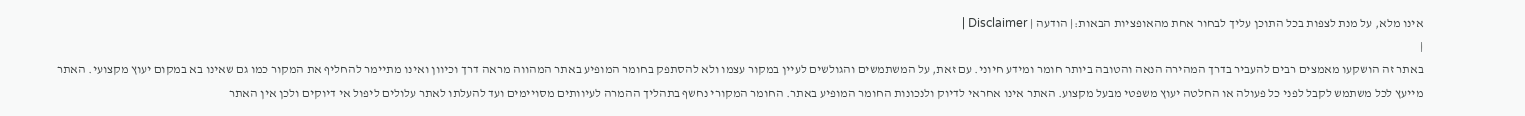אינו מלא, על מנת לצפות בכל התוכן עליך לבחור אחת מהאופציות הבאות:| הודעה | Disclaimer |
|
באתר זה הושקעו מאמצים רבים להעביר בדרך המהירה הנאה והטובה ביותר חומר ומידע חיוני. עם זאת, על המשתמשים והגולשים לעיין במקור עצמו ולא להסתפק בחומר המופיע באתר המהווה מראה דרך וכיוון ואינו מתיימר להחליף את המקור כמו גם שאינו בא במקום יעוץ מקצועי. האתר מייעץ לכל משתמש לקבל לפני כל פעולה או החלטה יעוץ משפטי מבעל מקצוע. האתר אינו אחראי לדיוק ולנכונות החומר המופיע באתר. החומר המקורי נחשף בתהליך ההמרה לעיוותים מסויימים ועד להעלתו לאתר עלולים ליפול אי דיוקים ולכן אין האתר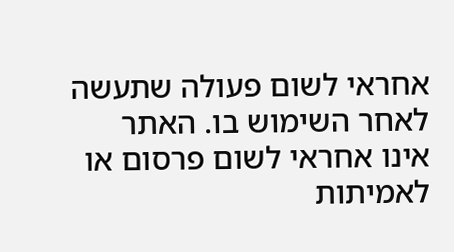אחראי לשום פעולה שתעשה לאחר השימוש בו. האתר אינו אחראי לשום פרסום או לאמיתות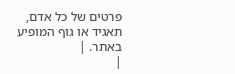פרטים של כל אדם, תאגיד או גוף המופיע באתר. |
|